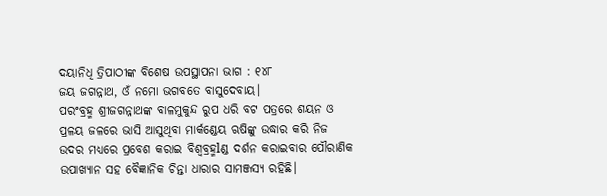ଦୟାନିଧି ତ୍ରିପାଠୀଙ୍କ ବିଶେଷ ଉପସ୍ଥାପନା ଭାଗ : ୧୪୮
ଜୟ ଜଗନ୍ନାଥ, ଓଁ ନମୋ ଭଗବତେ ବାସୁଦେବାୟ।
ପରଂବ୍ରହ୍ମ ଶ୍ରୀଜଗନ୍ନାଥଙ୍କ ବାଳମୁକୁନ୍ଦ ରୁପ ଧରି ବଟ ପତ୍ରରେ ଶୟନ ଓ ପ୍ରଳୟ ଜଳରେ ଭାସି ଆସୁଥିବା ମାର୍କଣ୍ଡେୟ ଋଷିଙ୍କୁ ଉଦ୍ଧାର କରି ନିଜ ଉଦର ମଧ୍ୟରେ ପ୍ରବେଶ କରାଇ ବିଶ୍ୱବ୍ରହ୍ମlଣ୍ଡ ଦର୍ଶନ କରାଇବାର ପୌରାଣିକ ଉପାଖ୍ୟାନ ସହ ବୈଜ୍ଞାନିକ ଚିନ୍ତା ଧାରାର ସାମଞ୍ଜସ୍ୟ ରହିଛି।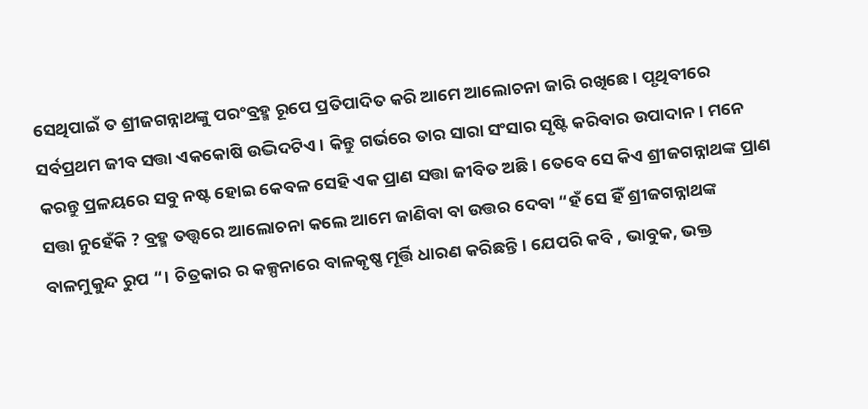ସେଥିପାଇଁ ତ ଶ୍ରୀଜଗନ୍ନାଥଙ୍କୁ ପରଂବ୍ରହ୍ମ ରୂପେ ପ୍ରତିପାଦିତ କରି ଆମେ ଆଲୋଚନା ଜାରି ରଖିଛେ। ପୃଥିବୀରେ ସର୍ବପ୍ରଥମ ଜୀବ ସତ୍ତା ଏକକୋଷି ଉଦ୍ଭିଦଟିଏ। କିନ୍ତୁ ଗର୍ଭରେ ତାର ସାରା ସଂସାର ସୃଷ୍ଟି କରିବାର ଉପାଦାନ। ମନେ କରନ୍ତୁ ପ୍ରଳୟରେ ସବୁ ନଷ୍ଟ ହୋଇ କେବଳ ସେହି ଏକ ପ୍ରାଣ ସତ୍ତା ଜୀବିତ ଅଛି। ତେବେ ସେ କିଏ ଶ୍ରୀଜଗନ୍ନାଥଙ୍କ ପ୍ରାଣ ସତ୍ତା ନୁହେଁକି ? ବ୍ରହ୍ମ ତତ୍ତ୍ୱରେ ଆଲୋଚନା କଲେ ଆମେ ଜାଣିବା ବା ଉତ୍ତର ଦେବା “ହଁ ସେ ହିଁ ଶ୍ରୀଜଗନ୍ନାଥଙ୍କ ବାଳମୁକୁନ୍ଦ ରୁପ “। ଚିତ୍ରକାର ର କଳ୍ପନାରେ ବାଳକୃଷ୍ଣ ମୂର୍ତ୍ତି ଧାରଣ କରିଛନ୍ତି। ଯେପରି କବି , ଭାବୁକ, ଭକ୍ତ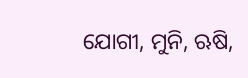ଯୋଗୀ, ମୁନି, ଋଷି,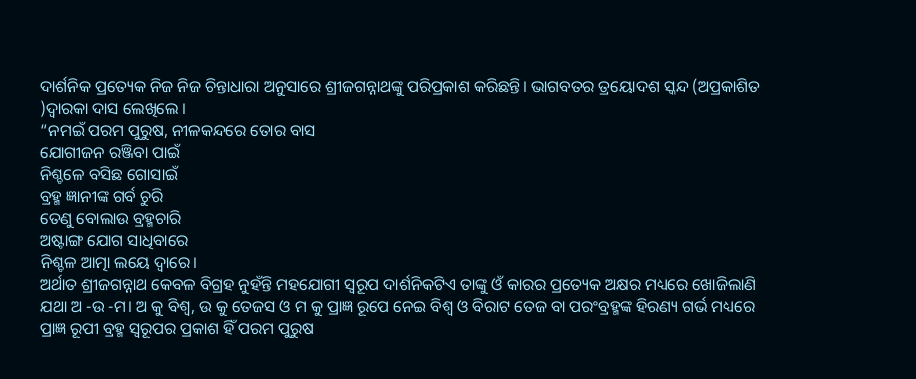ଦାର୍ଶନିକ ପ୍ରତ୍ୟେକ ନିଜ ନିଜ ଚିନ୍ତାଧାରା ଅନୁସାରେ ଶ୍ରୀଜଗନ୍ନାଥଙ୍କୁ ପରିପ୍ରକାଶ କରିଛନ୍ତି। ଭାଗବତର ତ୍ରୟୋଦଶ ସ୍କନ୍ଦ (ଅପ୍ରକାଶିତ )ଦ୍ଵାରକା ଦାସ ଲେଖିଲେ ।
“ନମଇଁ ପରମ ପୁରୁଷ, ନୀଳକନ୍ଦରେ ତୋର ବାସ
ଯୋଗୀଜନ ରଞ୍ଜିବା ପାଇଁ
ନିଶ୍ଚଳେ ବସିଛ ଗୋସାଇଁ
ବ୍ରହ୍ମ ଜ୍ଞାନୀଙ୍କ ଗର୍ବ ଚୁରି
ତେଣୁ ବୋଲାଉ ବ୍ରହ୍ମଚାରି
ଅଷ୍ଟାଙ୍ଗ ଯୋଗ ସାଧିବାରେ
ନିଶ୍ଚଳ ଆତ୍ମା ଲୟେ ଦ୍ୱାରେ।
ଅର୍ଥାତ ଶ୍ରୀଜଗନ୍ନାଥ କେବଳ ବିଗ୍ରହ ନୁହଁନ୍ତି ମହଯୋଗୀ ସ୍ୱରୂପ ଦାର୍ଶନିକଟିଏ ତାଙ୍କୁ ଓଁ କାରର ପ୍ରତ୍ୟେକ ଅକ୍ଷର ମଧ୍ୟରେ ଖୋଜିଲାଣି ଯଥା ଅ -ଉ -ମ। ଅ କୁ ବିଶ୍ୱ, ଉ କୁ ତେଜସ ଓ ମ କୁ ପ୍ରାଜ୍ଞ ରୂପେ ନେଇ ବିଶ୍ୱ ଓ ବିରାଟ ତେଜ ବା ପରଂବ୍ରହ୍ମଙ୍କ ହିରଣ୍ୟ ଗର୍ଭ ମଧ୍ୟରେ ପ୍ରାଜ୍ଞ ରୂପୀ ବ୍ରହ୍ମ ସ୍ୱରୂପର ପ୍ରକାଶ ହିଁ ପରମ ପୁରୁଷ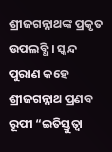ଶ୍ରୀଜଗନ୍ନାଥଙ୍କ ପ୍ରକୃତ ଉପଲବ୍ଧି । ସ୍କନ୍ଦ ପୁରାଣ କହେ ଶ୍ରୀଜଗନ୍ନାଥ ପ୍ରଣବ ରୂପୀ “ଇତିସ୍ତୁତ୍ଵା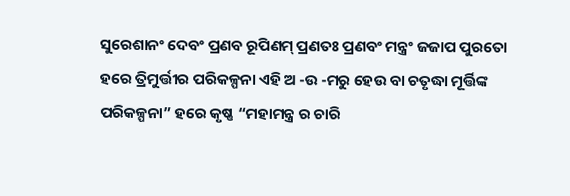ସୁରେଶାନଂ ଦେବଂ ପ୍ରଣବ ରୂପିଣମ୍ ପ୍ରଣତଃ ପ୍ରଣବଂ ମନ୍ତ୍ରଂ ଜଜାପ ପୁରତୋ ହରେ ତ୍ରିମୁର୍ତ୍ତୀର ପରିକଳ୍ପନା ଏହି ଅ -ଉ -ମରୁ ହେଉ ବା ଚତୃଦ୍ଧା ମୂର୍ତ୍ତିଙ୍କ ପରିକଳ୍ପନା” ହରେ କୃଷ୍ଣ “ମହାମନ୍ତ୍ର ର ଚାରି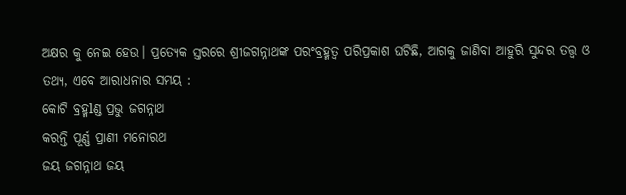ଅକ୍ଷର କୁ ନେଇ ହେଉ। ପ୍ରତ୍ୟେକ ସ୍ତରରେ ଶ୍ରୀଜଗନ୍ନାଥଙ୍କ ପରଂବ୍ରହ୍ମତ୍ବ ପରିପ୍ରକାଶ ଘଟିଛି, ଆଗକୁ ଜାଣିବା ଆହୁରି ସୁନ୍ଦର ତତ୍ତ୍ୱ ଓ ତଥ୍ୟ, ଏବେ ଆରାଧନାର ସମୟ :
କୋଟି ବ୍ରହ୍ମlଣ୍ଡ ପ୍ରଭୁ ଜଗନ୍ନାଥ
କରନ୍ତି ପୂର୍ଣ୍ଣ ପ୍ରାଣୀ ମନୋରଥ
ଜୟ ଜଗନ୍ନାଥ ଜୟ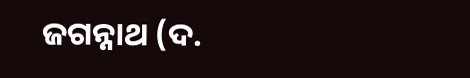ଜଗନ୍ନାଥ (ଦ.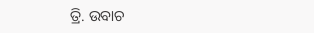ତ୍ରି. ଉବାଚ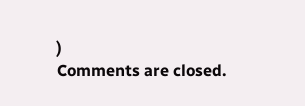)
Comments are closed.